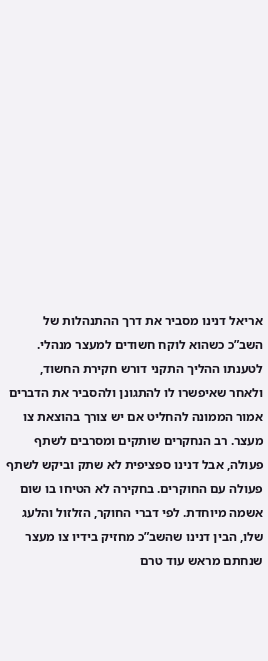אריאל דנינו מסביר את דרך ההתנהלות של השב”כ כשהוא לוקח חשודים למעצר מנהלי. לטענתו ההליך התקני דורש חקירת החשוד, ולאחר שאיפשרו לו להתגונן ולהסביר את הדברים אמור הממונה להחליט אם יש צורך בהוצאת צו מעצר. רב הנחקרים שותקים ומסרבים לשתף פעולה, אבל דנינו ספציפית לא שתק וביקש לשתף פעולה עם החוקרים. בחקירה לא הטיחו בו שום אשמה מיוחדת. לפי דברי החוקר, הזלזול והלעג שלו, הבין דנינו שהשב”כ מחזיק בידיו צו מעצר שנחתם מראש עוד טרם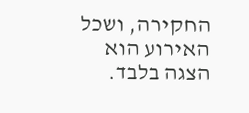החקירה, ושכל האירוע הוא הצגה בלבד.